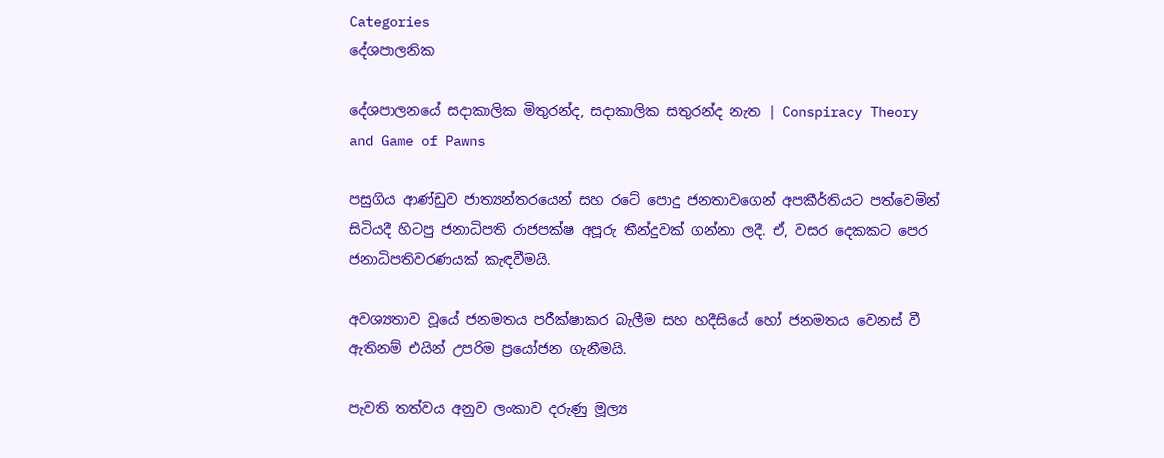Categories
දේශපාලනික

දේශපාලනයේ සදාකාලික මිතුරන්ද, සදාකාලික සතුරන්ද නැත | Conspiracy Theory and Game of Pawns

පසුගිය ආණ්ඩුව ජාත්‍යන්තරයෙන් සහ රටේ පොදු ජනතාවගෙන් අපකීර්තියට පත්වෙමින් සිටියදී හිටපු ජනාධිපති රාජපක්ෂ අපූරු තීන්දුවක් ගන්නා ලදී. ඒ, වසර දෙකකට පෙර ජනාධිපතිවරණයක් කැඳවීමයි.

අවශ්‍යතාව වූයේ ජනමතය පරීක්ෂාකර බැලීම සහ හදීසියේ හෝ ජනමතය වෙනස් වී ඇතිනම් එයින් උපරිම ප්‍රයෝජන ගැනීමයි.

පැවති තත්වය අනුව ලංකාව දරුණු මූල්‍ය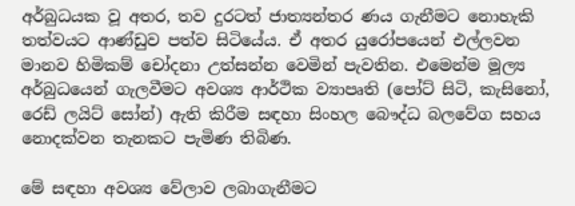අර්බුධයක වූ අතර, තව දුරටත් ජාත්‍යන්තර ණය ගැනීමට නොහැකි තත්වයට ආණ්ඩුව පත්ව සිටියේය. ඒ අතර යුරෝපයෙන් එල්ලවන මානව හිමිකම් චෝදනා උත්සන්න වෙමින් පැවතින. එමෙන්ම මූල්‍ය අර්බුධයෙන් ගැලවීමට අවශ්‍ය ආර්ථික ව්‍යාපෘති (පෝට් සිටි, කැසිනෝ, රෙඩ් ලයිට් සෝන්) ඇති කිරීම සඳහා සිංහල බෞද්ධ බලවේග සහය නොදක්වන තැනකට පැමිණ තිබිණ.

මේ සඳහා අවශ්‍ය වේලාව ලබාගැනීමට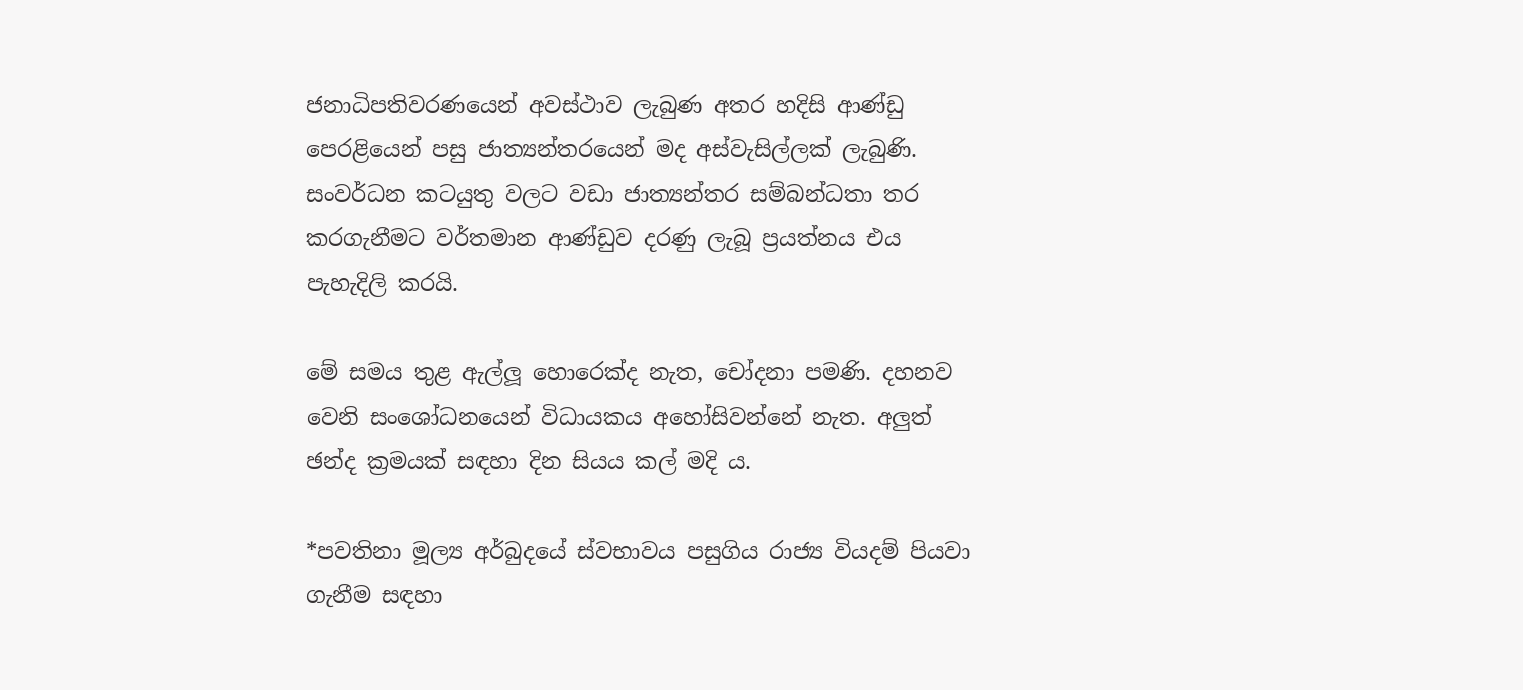ජනාධිපතිවරණයෙන් අවස්ථාව ලැබුණ අතර හදිසි ආණ්ඩු පෙරළියෙන් පසු ජාත්‍යන්තරයෙන් මද අස්වැසිල්ලක් ලැබුණි. සංවර්ධන කටයුතු වලට වඩා ජාත්‍යන්තර සම්බන්ධතා තර කරගැනීමට වර්තමාන ආණ්ඩුව දරණු ලැබූ ප්‍රයත්නය එය පැහැදිලි කරයි.

මේ සමය තුළ ඇල්ලූ හොරෙක්ද නැත, චෝදනා පමණි. දහනව වෙනි සංශෝධනයෙන් විධායකය අහෝසිවන්නේ නැත. අලුත් ඡන්ද ක්‍රමයක් සඳහා දින සියය කල් මදි ය.

*පවතිනා මූල්‍ය අර්බුදයේ ස්වභාවය පසුගිය රාජ්‍ය වියදම් පියවා ගැනීම සඳහා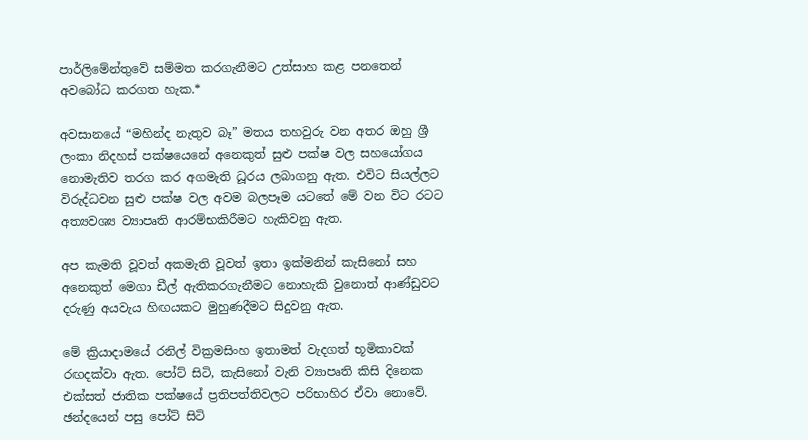පාර්ලිමේන්තුවේ සම්මත කරගැනීමට උත්සාහ කළ පනතෙන් අවබෝධ කරගත හැක.*

අවසානයේ “මහින්ද නැතුව බෑ” මතය තහවුරු වන අතර ඔහු ශ්‍රී ලංකා නිදහස් පක්ෂයෙනේ අනෙකුත් සුළු පක්ෂ වල සහයෝගය නොමැතිව තරග කර අගමැති ධූරය ලබාගනු ඇත. එවිට සියල්ලට විරුද්ධවන සුළු පක්ෂ වල අවම බලපෑම යටතේ මේ වන විට රටට අත්‍යවශ්‍ය ව්‍යාපෘති ආරම්භකිරීමට හැකිවනු ඇත.

අප කැමති වූවත් අකමැති වූවත් ඉතා ඉක්මනින් කැසිනෝ සහ අනෙකුත් මෙගා ඩීල් ඇතිකරගැනීමට නොහැකි වුනොත් ආණ්ඩුවට දරුණු අයවැය හිඟයකට මුහුණදීමට සිදුවනු ඇත.

මේ ක්‍රියාදාමයේ රනිල් වික්‍රමසිංහ ඉතාමත් වැදගත් භූමිකාවක් රඟදක්වා ඇත. පෝට් සිටි, කැසිනෝ වැනි ව්‍යාපෘති කිසි දිනෙක එක්සත් ජාතික පක්ෂයේ ප්‍රතිපත්තිවලට පරිභාහිර ඒවා නොවේ. ඡන්දයෙන් පසු පෝට් සිටි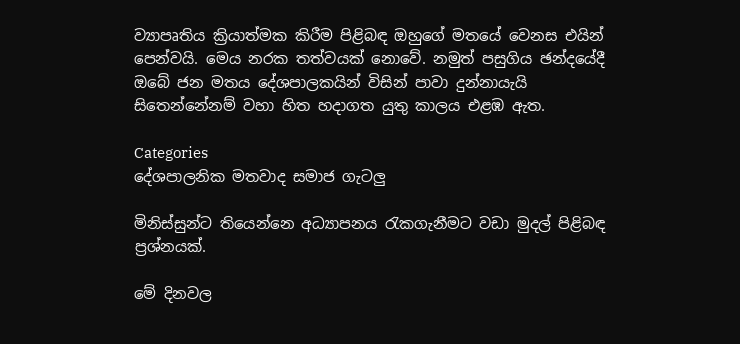ව්‍යාපෘතිය ක්‍රියාත්මක කිරීම පිළිබඳ ඔහුගේ මතයේ වෙනස එයින් පෙන්වයි. මෙය නරක තත්වයක් නොවේ. නමුත් පසුගිය ඡන්දයේදී ඔබේ ජන මතය දේශපාලකයින් විසින් පාවා දුන්නායැයි සිතෙන්නේනම් වහා හිත හදාගත යුතු කාලය එළඹ ඇත.

Categories
දේශපාලනික මතවාද සමාජ ගැටලු

මිනිස්සුන්ට තියෙන්නෙ අධ්‍යාපනය රැකගැනීමට වඩා මුදල් පිළිබඳ ප්‍රශ්නයක්.

මේ දිනවල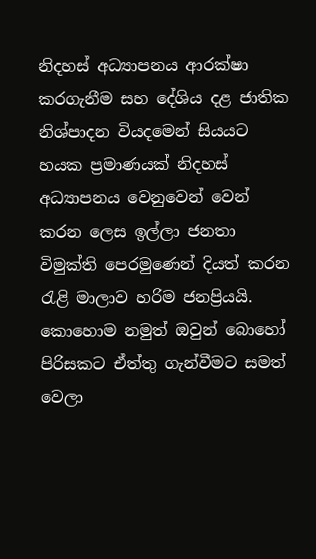නිදහස් අධ්‍යාපනය ආරක්ෂා කරගැනීම සහ දේශිය දළ ජාතික නිශ්පාදන වියදමෙන් සියයට හයක ප්‍රමාණයක් නිදහස් අධ්‍යාපනය වෙනුවෙන් වෙන් කරන ලෙස ඉල්ලා ජනතා විමුක්ති පෙරමුණෙන් දියත් කරන රැළි මාලාව හරිම ජනප්‍රියයි. කොහොම නමුත් ඔවුන් බොහෝ පිරිසකට ඒත්තු ගැන්වීමට සමත් වෙලා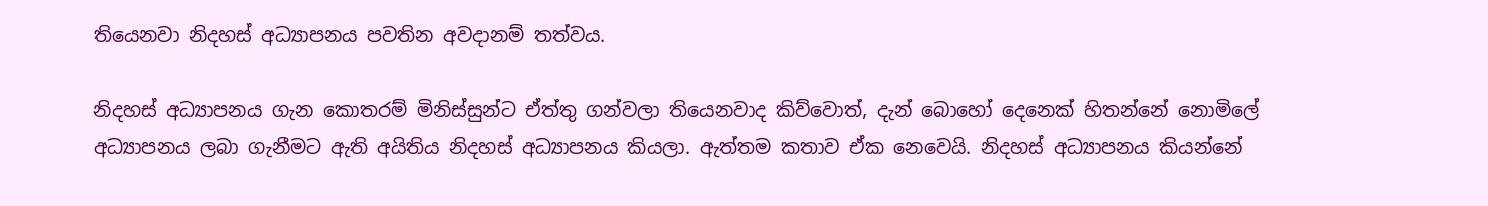තියෙනවා නිදහස් අධ්‍යාපනය පවතින අවදානම් තත්වය.

නිදහස් අධ්‍යාපනය ගැන කොතරම් මිනිස්සුන්ට ඒත්තු ගන්වලා තියෙනවාද කිව්වොත්, දැන් බොහෝ දෙනෙක් හිතන්නේ නොමිලේ අධ්‍යාපනය ලබා ගැනීමට ඇති අයිතිය නිදහස් අධ්‍යාපනය කියලා. ඇත්තම කතාව ඒක නෙවෙයි. නිදහස් අධ්‍යාපනය කියන්නේ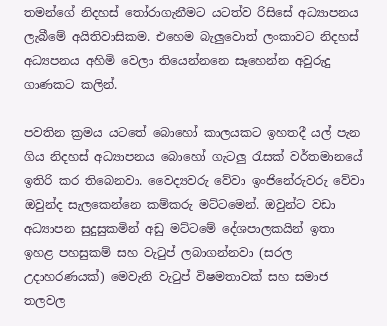තමන්ගේ නිදහස් තෝරාගැනීමට යටත්ව රිසිසේ අධ්‍යාපනය ලැබීමේ අයිතිවාසිකම. එහෙම බැලුවොත් ලංකාවට නිදහස් අධ්‍යපනය අහිමි වෙලා තියෙන්නනෙ සෑහෙන්න අවුරුදු ගාණකට කලින්.

පවතින ක්‍රමය යටතේ බොහෝ කාලයකට ඉහතදී යල් පැන ගිය නිදහස් අධ්‍යාපනය බොහෝ ගැටලු රැසක් වර්තමානයේ ඉතිරි කර තිබෙනවා. වෛද්‍යවරු වේවා ඉංජිනේරුවරු වේවා ඔවුන්ද සැලකෙන්නෙ කම්කරු මට්ටමෙන්. ඔවුන්ට වඩා අධ්‍යාපන සුදුසුකමින් අඩු මට්ටමේ දේශපාලකයින් ඉතා ඉහළ පහසුකම් සහ වැටුප් ලබාගන්නවා (සරල උදාහරණයක්) මෙවැනි වැටුප් විෂමතාවක් සහ සමාජ තලවල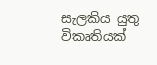සැලකිය යුතු විකෘතියක්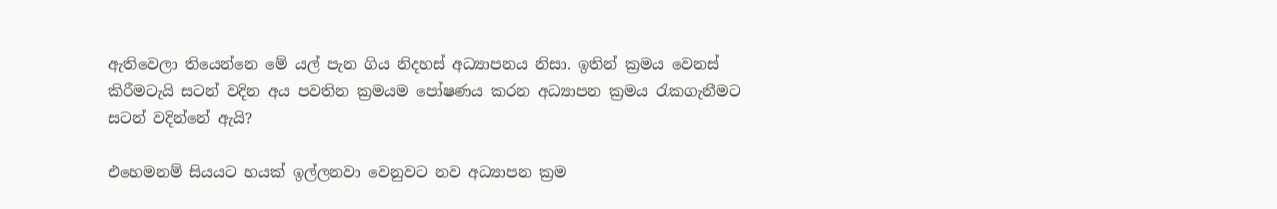ඇතිවෙලා තියෙන්නෙ මේ යල් පැන ගිය නිදහස් අධ්‍යාපනය නිසා. ඉතින් ක්‍රමය වෙනස් කිරීමටැයි සටන් වදින අය පවතින ක්‍රමයම පෝෂණය කරන අධ්‍යාපන ක්‍රමය රැකගැනීමට සටන් වදින්නේ ඇයි?

එහෙමනම් සියයට හයක් ඉල්ලනවා වෙනුවට නව අධ්‍යාපන ක්‍රම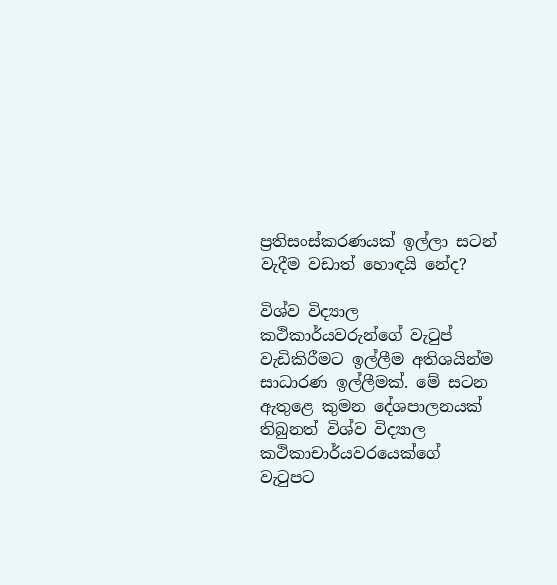ප්‍රතිසංස්කරණයක් ඉල්ලා සටන් වැදීම වඩාත් හොඳයි නේද?

විශ්ව විද්‍යාල කථිකාර්යවරුන්ගේ වැටුප් වැඩිකිරීමට ඉල්ලීම අතිශයින්ම සාධාරණ ඉල්ලීමක්. මේ සටන ඇතුළෙ කුමන දේශපාලනයක් තිබුනත් විශ්ව විද්‍යාල කථිකාචාර්යවරයෙක්ගේ වැටුපට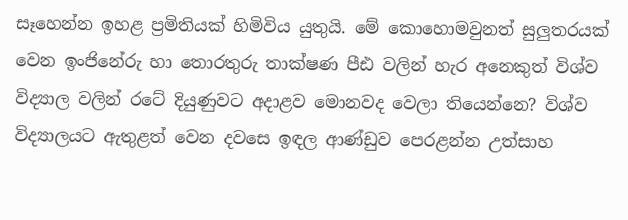සෑහෙන්න ඉහළ ප්‍රමිතියක් හිමිවිය යුතුයි. මේ කොහොමවුනත් සුලුතරයක් වෙන ඉංජිනේරු හා තොරතුරු තාක්ෂණ පීඪ වලින් හැර අනෙකුත් විශ්ව විද්‍යාල වලින් රටේ දියුණුවට අදාළව මොනවද වෙලා තියෙන්නෙ? විශ්ව විද්‍යාලයට ඇතුළත් වෙන දවසෙ ඉඳල ආණ්ඩුව පෙරළන්න උත්සාහ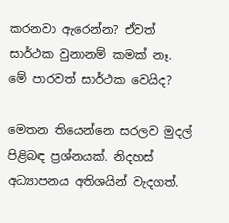කරනවා ඇරෙන්න? ඒවත් සාර්ථක වුනානම් කමක් නෑ. මේ පාරවත් සාර්ථක වෙයිද?

මෙතන තියෙන්නෙ සරලව මුදල් පිළිබඳ ප්‍රශ්නයක්. නිදහස් අධ්‍යාපනය අතිශයින් වැදගත්.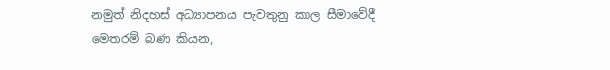නමුත් නිදහස් අධ්‍යාපනය පැවතුනු කාල සීමාවේදී මෙතරම් බණ කියන,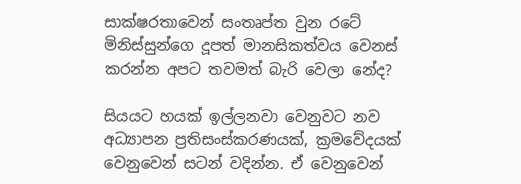සාක්ෂරතාවෙන් සංතෘප්ත වුන රටේ මිනිස්සුන්ගෙ දූපත් මානසිකත්වය වෙනස් කරන්න අපට තවමත් බැරි වෙලා නේද?

සියයට හයක් ඉල්ලනවා වෙනුවට නව අධ්‍යාපන ප්‍රතිසංස්කරණයක්, ක්‍රමවේදයක් වෙනුවෙන් සටන් වදින්න. ඒ වෙනුවෙන්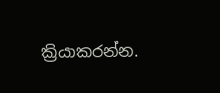ක්‍රියාකරන්න.